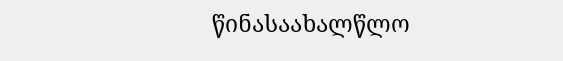წინასაახალწლო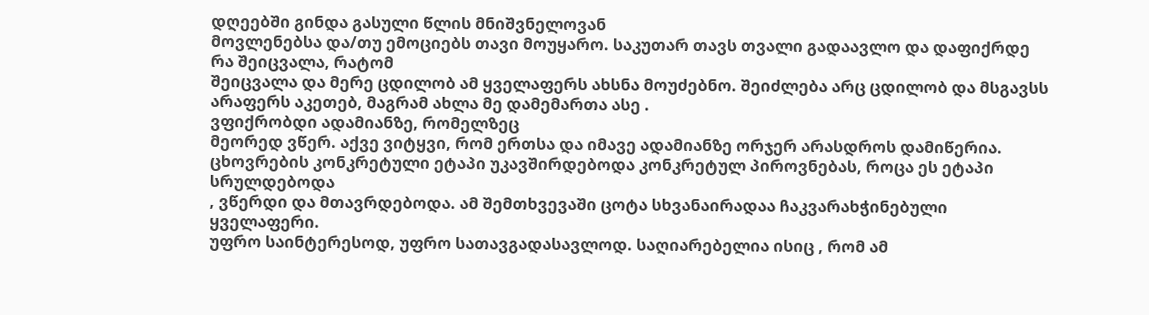დღეებში გინდა გასული წლის მნიშვნელოვან
მოვლენებსა და/თუ ემოციებს თავი მოუყარო. საკუთარ თავს თვალი გადაავლო და დაფიქრდე რა შეიცვალა, რატომ
შეიცვალა და მერე ცდილობ ამ ყველაფერს ახსნა მოუძებნო. შეიძლება არც ცდილობ და მსგავსს
არაფერს აკეთებ, მაგრამ ახლა მე დამემართა ასე .
ვფიქრობდი ადამიანზე, რომელზეც
მეორედ ვწერ. აქვე ვიტყვი, რომ ერთსა და იმავე ადამიანზე ორჯერ არასდროს დამიწერია.
ცხოვრების კონკრეტული ეტაპი უკავშირდებოდა კონკრეტულ პიროვნებას, როცა ეს ეტაპი სრულდებოდა
, ვწერდი და მთავრდებოდა. ამ შემთხვევაში ცოტა სხვანაირადაა ჩაკვარახჭინებული ყველაფერი.
უფრო საინტერესოდ, უფრო სათავგადასავლოდ. საღიარებელია ისიც , რომ ამ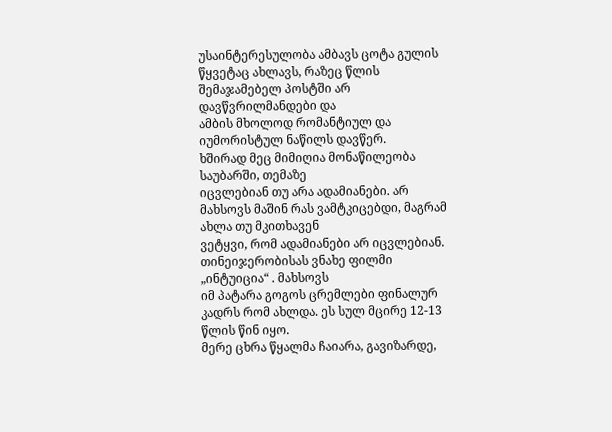უსაინტერესულობა ამბავს ცოტა გულის წყვეტაც ახლავს, რაზეც წლის შემაჯამებელ პოსტში არ დავწვრილმანდები და
ამბის მხოლოდ რომანტიულ და იუმორისტულ ნაწილს დავწერ.
ხშირად მეც მიმიღია მონაწილეობა საუბარში, თემაზე
იცვლებიან თუ არა ადამიანები. არ მახსოვს მაშინ რას ვამტკიცებდი, მაგრამ ახლა თუ მკითხავენ
ვეტყვი, რომ ადამიანები არ იცვლებიან. თინეიჯერობისას ვნახე ფილმი „ინტუიცია“ . მახსოვს
იმ პატარა გოგოს ცრემლები ფინალურ კადრს რომ ახლდა. ეს სულ მცირე 12-13 წლის წინ იყო.
მერე ცხრა წყალმა ჩაიარა, გავიზარდე,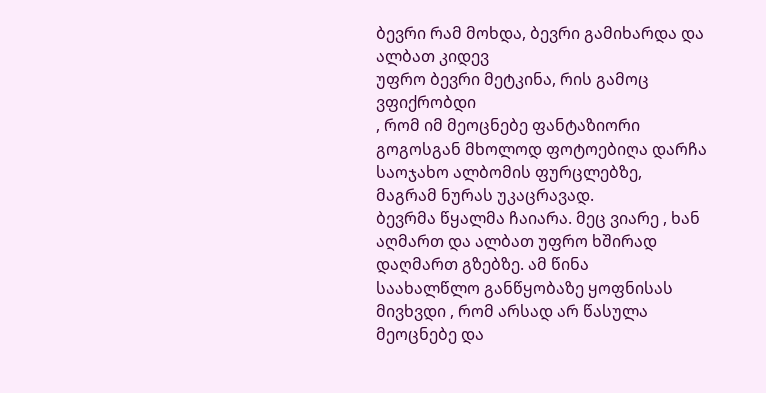ბევრი რამ მოხდა, ბევრი გამიხარდა და ალბათ კიდევ
უფრო ბევრი მეტკინა, რის გამოც ვფიქრობდი
, რომ იმ მეოცნებე ფანტაზიორი გოგოსგან მხოლოდ ფოტოებიღა დარჩა საოჯახო ალბომის ფურცლებზე,
მაგრამ ნურას უკაცრავად.
ბევრმა წყალმა ჩაიარა. მეც ვიარე , ხან აღმართ და ალბათ უფრო ხშირად დაღმართ გზებზე. ამ წინა
საახალწლო განწყობაზე ყოფნისას მივხვდი , რომ არსად არ წასულა მეოცნებე და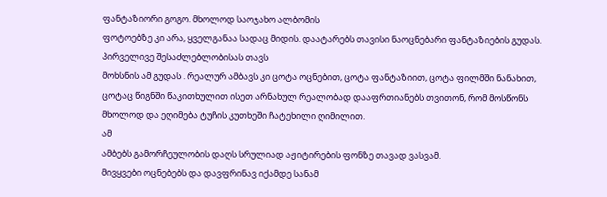ფანტაზიორი გოგო. მხოლოდ საოჯახო ალბომის
ფოტოებზე კი არა, ყველგანაა სადაც მიდის. დაატარებს თავისი ნაოცნებარი ფანტაზიების გუდას. პირველივე შესაძლებლობისას თავს
მოხსნის ამ გუდას . რეალურ ამბავს კი ცოტა ოცნებით, ცოტა ფანტაზიით, ცოტა ფილმში ნანახით,
ცოტაც წიგნში წაკითხულით ისეთ არნახულ რეალობად დააფრთიანებს თვითონ, რომ მოსწონს მხოლოდ და ეღიმება ტუჩის კუთხეში ჩატეხილი ღიმილით.
ამ
ამბებს გამორჩეულობის დაღს სრულიად აჟიტირების ფონზე თავად ვასვამ.
მივყვები ოცნებებს და დავფრინავ იქამდე სანამ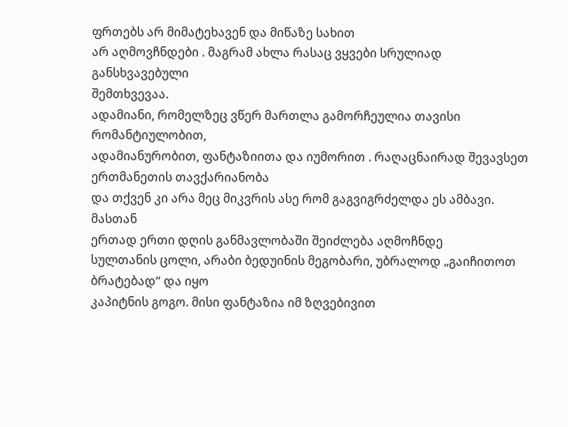ფრთებს არ მიმატეხავენ და მიწაზე სახით
არ აღმოვჩნდები . მაგრამ ახლა რასაც ვყვები სრულიად განსხვავებული
შემთხვევაა.
ადამიანი, რომელზეც ვწერ მართლა გამორჩეულია თავისი რომანტიულობით,
ადამიანურობით, ფანტაზიითა და იუმორით . რაღაცნაირად შევავსეთ ერთმანეთის თავქარიანობა
და თქვენ კი არა მეც მიკვრის ასე რომ გაგვიგრძელდა ეს ამბავი.
მასთან
ერთად ერთი დღის განმავლობაში შეიძლება აღმოჩნდე
სულთანის ცოლი, არაბი ბედუინის მეგობარი, უბრალოდ „გაიჩითოთ ბრატებად“ და იყო
კაპიტნის გოგო. მისი ფანტაზია იმ ზღვებივით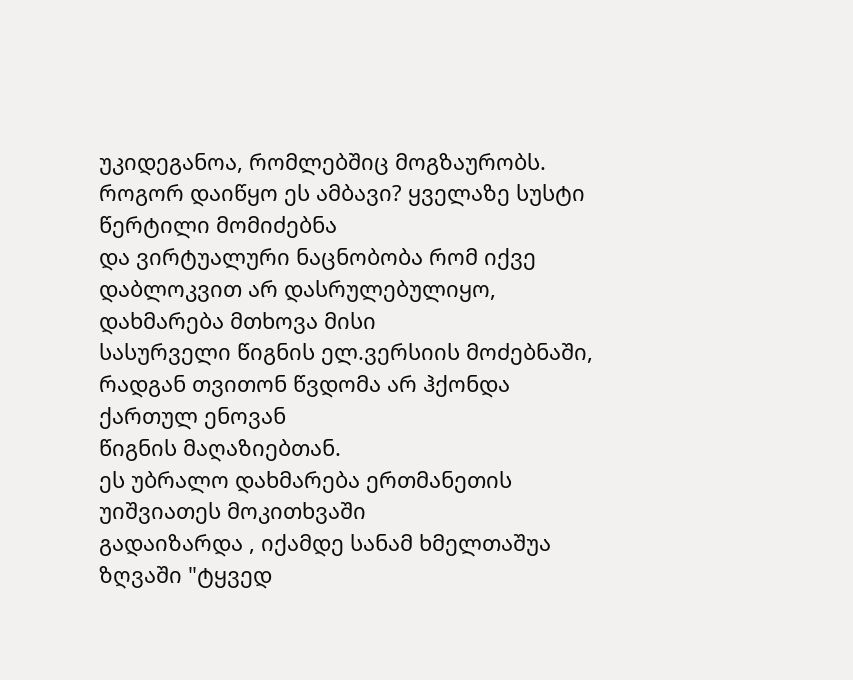უკიდეგანოა, რომლებშიც მოგზაურობს.
როგორ დაიწყო ეს ამბავი? ყველაზე სუსტი წერტილი მომიძებნა
და ვირტუალური ნაცნობობა რომ იქვე დაბლოკვით არ დასრულებულიყო, დახმარება მთხოვა მისი
სასურველი წიგნის ელ.ვერსიის მოძებნაში, რადგან თვითონ წვდომა არ ჰქონდა ქართულ ენოვან
წიგნის მაღაზიებთან.
ეს უბრალო დახმარება ერთმანეთის უიშვიათეს მოკითხვაში
გადაიზარდა , იქამდე სანამ ხმელთაშუა ზღვაში "ტყვედ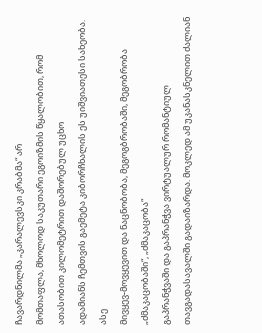ჩავარდნილმა „კარალევსკი კრაბმა“ არ
მომთაფლა, მხოლოდ საკუთარი ეგოიზმის წყალობით, რომ ათასობით კილომეტრით დაშორებულ უცხო
ადამიანს ჩემთვის გაემეტა კიბორჩხალის ეს უიშვიათესი სახეობა.
ასე
მივყევ-მოვყევით და ნაცნობობა, მეგოგბრობაში, მეგობრობა „ძმაკაცობაში“, „ძმაკაცობა“
გაპრანჭვაში და გაპრანჭვა ვირტუალურ რომანტიულ თავგადასავალში გადაიზარდა. მოკლედ ამ უკანასკნელით ძალიან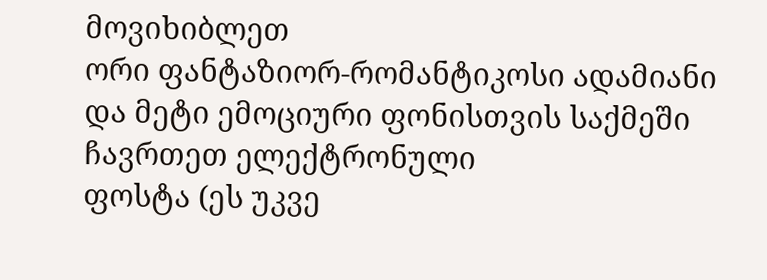მოვიხიბლეთ
ორი ფანტაზიორ-რომანტიკოსი ადამიანი და მეტი ემოციური ფონისთვის საქმეში ჩავრთეთ ელექტრონული
ფოსტა (ეს უკვე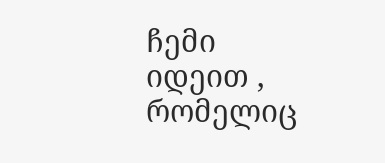ჩემი იდეით , რომელიც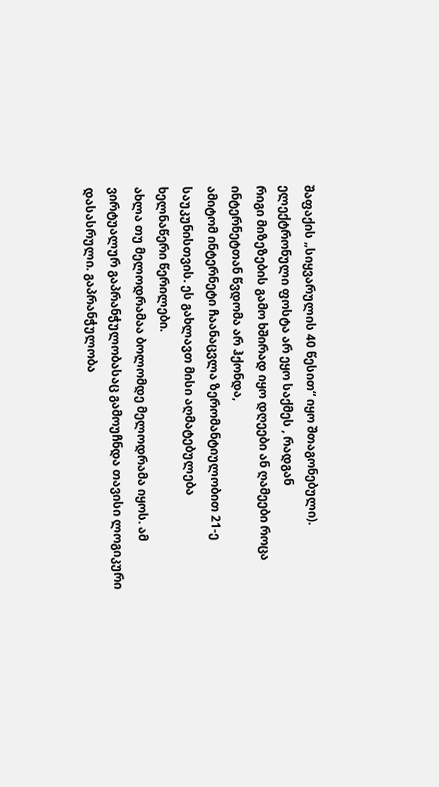შაფაქის „სიყვარულის 40 წესით“ იყო შთაგონებული).
ელექტრონული ფოსტა არ ეყო საქმეს , რადგან
რიგი მიზეზების გამო ხშირად იყო დღეები ან ღამეები როცა ინტერნეტთან წვდომა არ ჰქონდა,
ამიტომ ინტერნეტი ჩაანაცვლა ზერომანტიულობით 21-ე საუკუნისთვის. ეს გახლავთ მისი აღმატებულება
ხელნაწერი წერილები.
ახლა თუ მელოდრამაა ბოლომდე მელოდრამა იყოს. ამ ვირტუალურ გაპრანჭულობასაც გამოუჩნდა თავისი ლოგიკური დასასრული. გაპრანჭულობა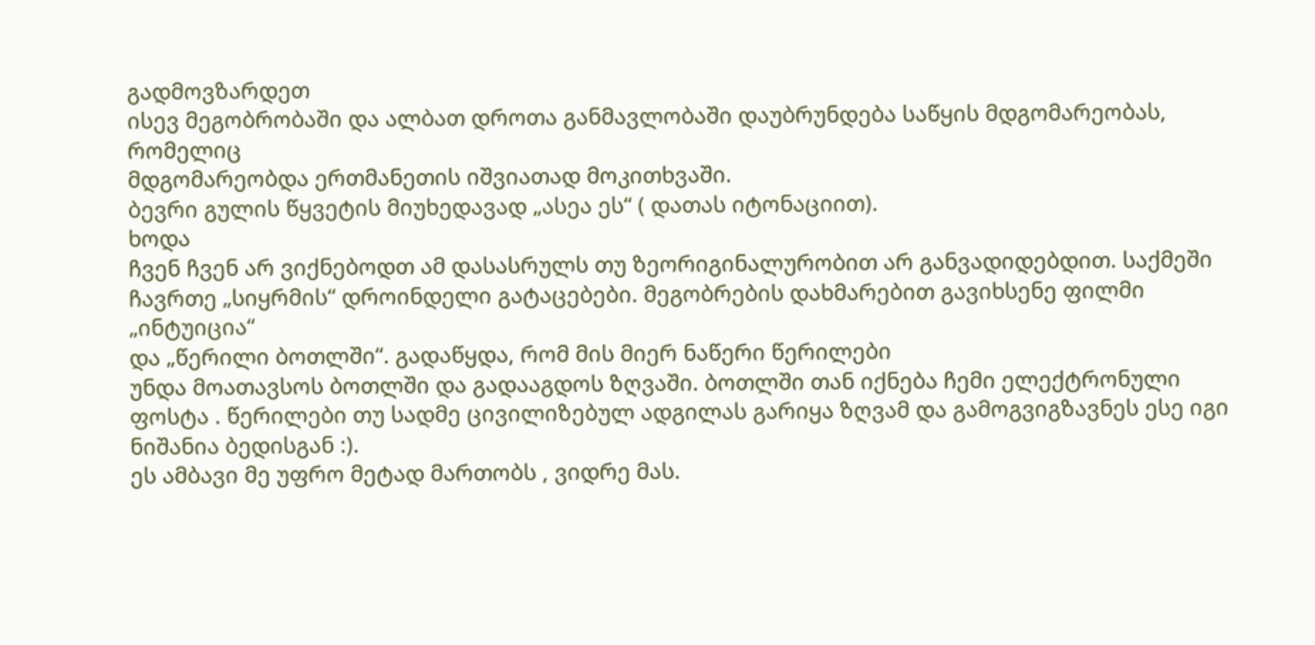გადმოვზარდეთ
ისევ მეგობრობაში და ალბათ დროთა განმავლობაში დაუბრუნდება საწყის მდგომარეობას, რომელიც
მდგომარეობდა ერთმანეთის იშვიათად მოკითხვაში.
ბევრი გულის წყვეტის მიუხედავად „ასეა ეს“ ( დათას იტონაციით).
ხოდა
ჩვენ ჩვენ არ ვიქნებოდთ ამ დასასრულს თუ ზეორიგინალურობით არ განვადიდებდით. საქმეში
ჩავრთე „სიყრმის“ დროინდელი გატაცებები. მეგობრების დახმარებით გავიხსენე ფილმი „ინტუიცია“
და „წერილი ბოთლში“. გადაწყდა, რომ მის მიერ ნაწერი წერილები
უნდა მოათავსოს ბოთლში და გადააგდოს ზღვაში. ბოთლში თან იქნება ჩემი ელექტრონული ფოსტა . წერილები თუ სადმე ცივილიზებულ ადგილას გარიყა ზღვამ და გამოგვიგზავნეს ესე იგი
ნიშანია ბედისგან :).
ეს ამბავი მე უფრო მეტად მართობს , ვიდრე მას.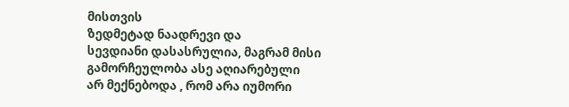მისთვის
ზედმეტად ნაადრევი და
სევდიანი დასასრულია, მაგრამ მისი გამორჩეულობა ასე აღიარებული
არ მექნებოდა , რომ არა იუმორი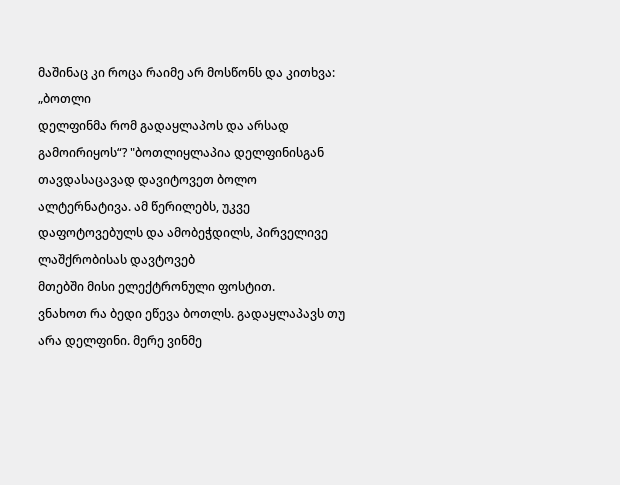მაშინაც კი როცა რაიმე არ მოსწონს და კითხვა: „ბოთლი
დელფინმა რომ გადაყლაპოს და არსად გამოირიყოს“? "ბოთლიყლაპია დელფინისგან თავდასაცავად დავიტოვეთ ბოლო ალტერნატივა. ამ წერილებს, უკვე დაფოტოვებულს და ამობეჭდილს, პირველივე ლაშქრობისას დავტოვებ
მთებში მისი ელექტრონული ფოსტით.
ვნახოთ რა ბედი ეწევა ბოთლს. გადაყლაპავს თუ არა დელფინი. მერე ვინმე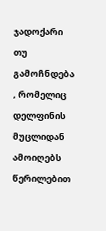ჯადოქარი თუ გამოჩნდება , რომელიც დელფინის მუცლიდან ამოიღებს წერილებით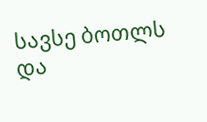სავსე ბოთლს და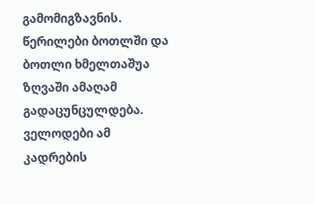გამომიგზავნის.
წერილები ბოთლში და ბოთლი ხმელთაშუა ზღვაში ამაღამ გადაცუნცულდება. ველოდები ამ კადრების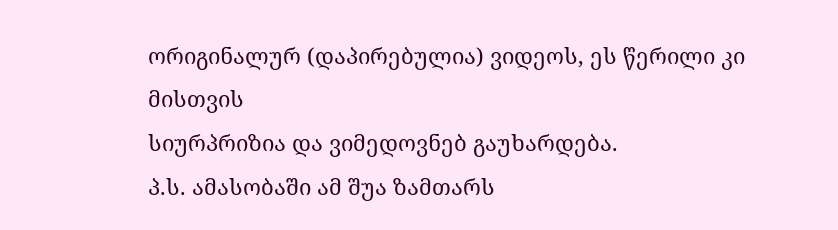ორიგინალურ (დაპირებულია) ვიდეოს, ეს წერილი კი მისთვის
სიურპრიზია და ვიმედოვნებ გაუხარდება.
პ.ს. ამასობაში ამ შუა ზამთარს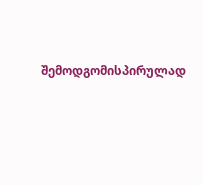შემოდგომისპირულად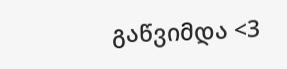გაწვიმდა <3